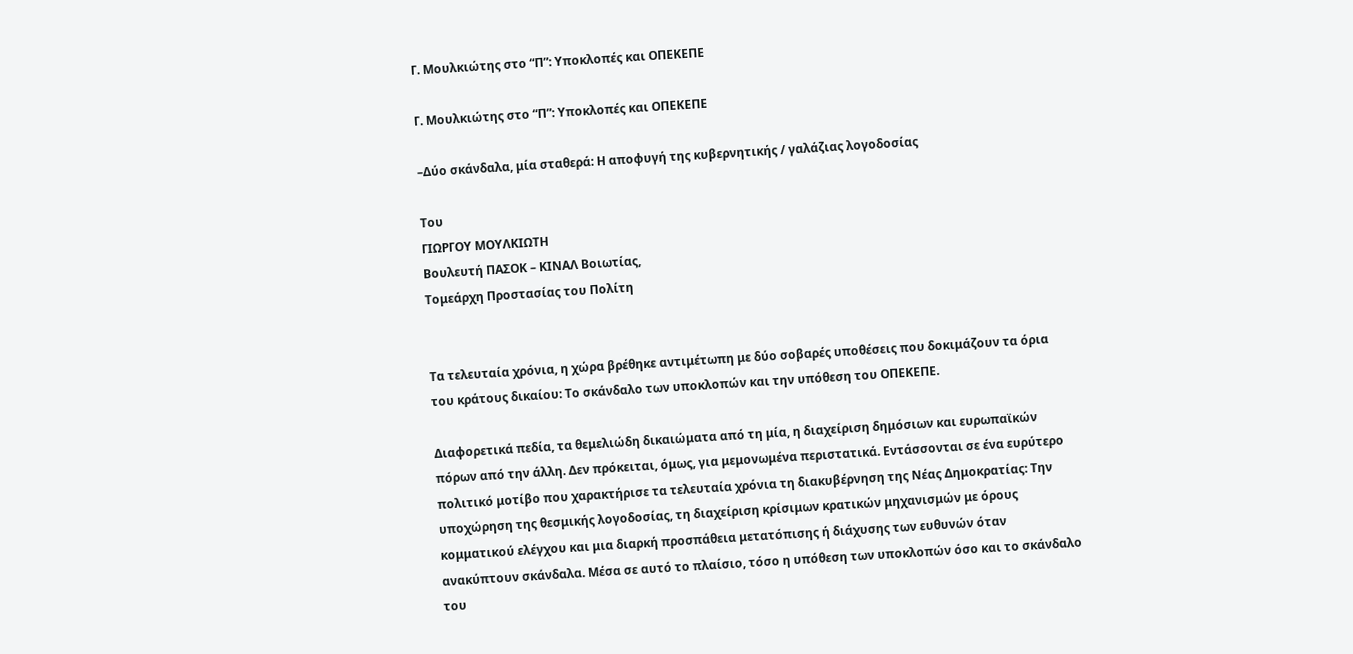Γ. Μουλκιώτης στο “Π”: Υποκλοπές και ΟΠΕΚΕΠΕ

Γ. Μουλκιώτης στο “Π”: Υποκλοπές και ΟΠΕΚΕΠΕ

–Δύο σκάνδαλα, μία σταθερά: Η αποφυγή της κυβερνητικής / γαλάζιας λογοδοσίας

Του
ΓΙΩΡΓΟΥ ΜΟΥΛΚΙΩΤΗ
Βουλευτή ΠΑΣΟΚ – ΚΙΝΑΛ Βοιωτίας,
Τομεάρχη Προστασίας του Πολίτη


Τα τελευταία χρόνια, η χώρα βρέθηκε αντιμέτωπη με δύο σοβαρές υποθέσεις που δοκιμάζουν τα όρια του κράτους δικαίου: Το σκάνδαλο των υποκλοπών και την υπόθεση του ΟΠΕΚΕΠΕ.

Διαφορετικά πεδία, τα θεμελιώδη δικαιώματα από τη μία, η διαχείριση δημόσιων και ευρωπαϊκών πόρων από την άλλη. Δεν πρόκειται, όμως, για μεμονωμένα περιστατικά. Εντάσσονται σε ένα ευρύτερο πολιτικό μοτίβο που χαρακτήρισε τα τελευταία χρόνια τη διακυβέρνηση της Νέας Δημοκρατίας: Την υποχώρηση της θεσμικής λογοδοσίας, τη διαχείριση κρίσιμων κρατικών μηχανισμών με όρους κομματικού ελέγχου και μια διαρκή προσπάθεια μετατόπισης ή διάχυσης των ευθυνών όταν ανακύπτουν σκάνδαλα. Μέσα σε αυτό το πλαίσιο, τόσο η υπόθεση των υποκλοπών όσο και το σκάνδαλο του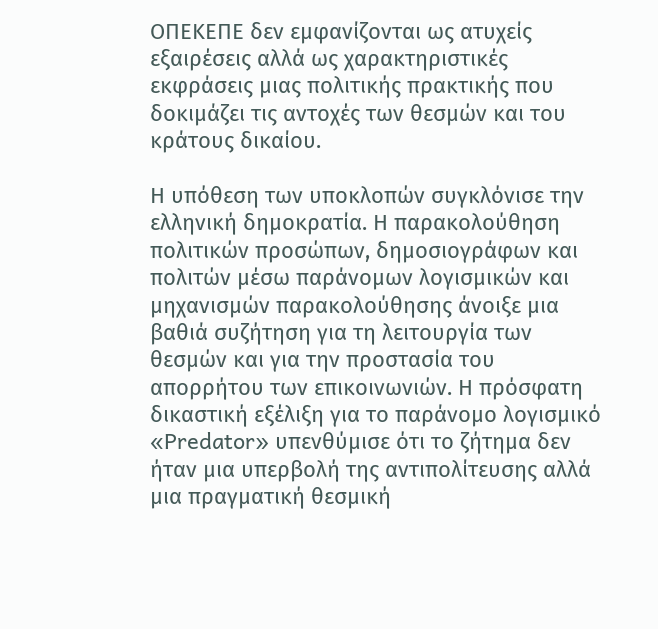ΟΠΕΚΕΠΕ δεν εμφανίζονται ως ατυχείς εξαιρέσεις αλλά ως χαρακτηριστικές εκφράσεις μιας πολιτικής πρακτικής που δοκιμάζει τις αντοχές των θεσμών και του κράτους δικαίου.

Η υπόθεση των υποκλοπών συγκλόνισε την ελληνική δημοκρατία. Η παρακολούθηση πολιτικών προσώπων, δημοσιογράφων και πολιτών μέσω παράνομων λογισμικών και μηχανισμών παρακολούθησης άνοιξε μια βαθιά συζήτηση για τη λειτουργία των θεσμών και για την προστασία του απορρήτου των επικοινωνιών. Η πρόσφατη δικαστική εξέλιξη για το παράνομο λογισμικό «Predator» υπενθύμισε ότι το ζήτημα δεν ήταν μια υπερβολή της αντιπολίτευσης αλλά μια πραγματική θεσμική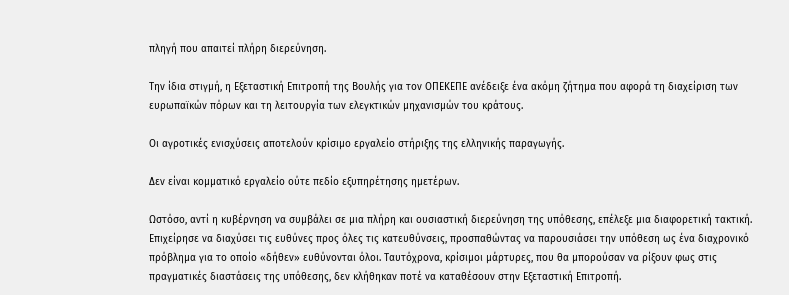πληγή που απαιτεί πλήρη διερεύνηση.

Την ίδια στιγμή, η Εξεταστική Επιτροπή της Βουλής για τον ΟΠΕΚΕΠΕ ανέδειξε ένα ακόμη ζήτημα που αφορά τη διαχείριση των ευρωπαϊκών πόρων και τη λειτουργία των ελεγκτικών μηχανισμών του κράτους.

Οι αγροτικές ενισχύσεις αποτελούν κρίσιμο εργαλείο στήριξης της ελληνικής παραγωγής.

Δεν είναι κομματικό εργαλείο ούτε πεδίο εξυπηρέτησης ημετέρων.

Ωστόσο, αντί η κυβέρνηση να συμβάλει σε μια πλήρη και ουσιαστική διερεύνηση της υπόθεσης, επέλεξε μια διαφορετική τακτική. Επιχείρησε να διαχύσει τις ευθύνες προς όλες τις κατευθύνσεις, προσπαθώντας να παρουσιάσει την υπόθεση ως ένα διαχρονικό πρόβλημα για το οποίο «δήθεν» ευθύνονται όλοι. Ταυτόχρονα, κρίσιμοι μάρτυρες, που θα μπορούσαν να ρίξουν φως στις πραγματικές διαστάσεις της υπόθεσης, δεν κλήθηκαν ποτέ να καταθέσουν στην Εξεταστική Επιτροπή.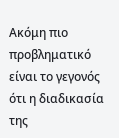Ακόμη πιο προβληματικό είναι το γεγονός ότι η διαδικασία της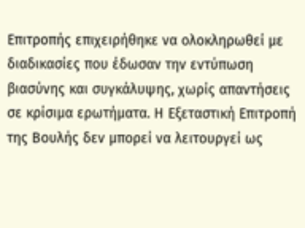Επιτροπής επιχειρήθηκε να ολοκληρωθεί με διαδικασίες που έδωσαν την εντύπωση βιασύνης και συγκάλυψης, χωρίς απαντήσεις σε κρίσιμα ερωτήματα. Η Εξεταστική Επιτροπή της Βουλής δεν μπορεί να λειτουργεί ως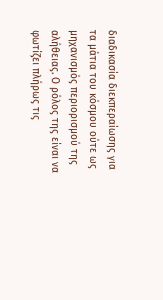διαδικασία διεκπεραίωσης για τα μάτια του κόσμου ούτε ως μηχανισμός περιορισμού της αλήθειας. Ο ρόλος της είναι να φωτίζει πλήρως τις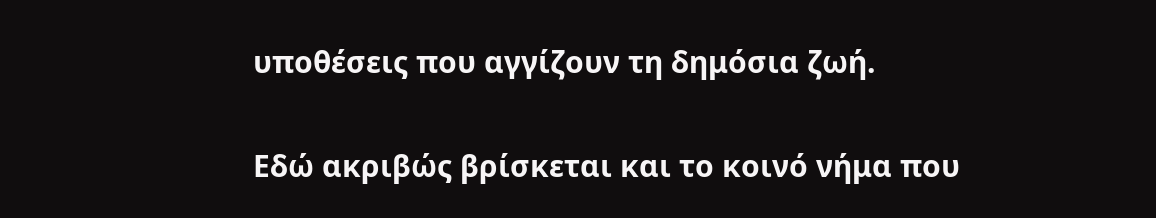υποθέσεις που αγγίζουν τη δημόσια ζωή.

Εδώ ακριβώς βρίσκεται και το κοινό νήμα που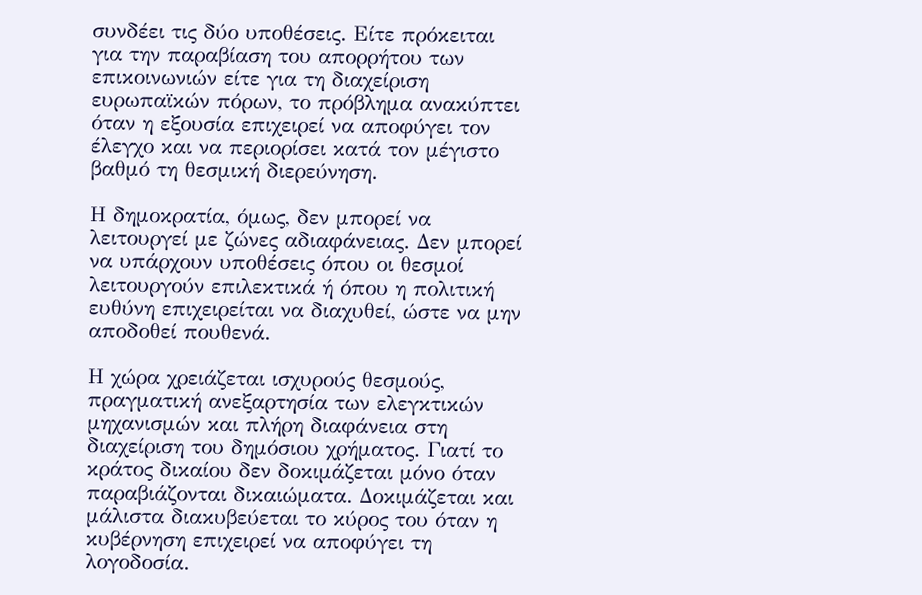συνδέει τις δύο υποθέσεις. Είτε πρόκειται για την παραβίαση του απορρήτου των επικοινωνιών είτε για τη διαχείριση ευρωπαϊκών πόρων, το πρόβλημα ανακύπτει όταν η εξουσία επιχειρεί να αποφύγει τον έλεγχο και να περιορίσει κατά τον μέγιστο βαθμό τη θεσμική διερεύνηση.

Η δημοκρατία, όμως, δεν μπορεί να λειτουργεί με ζώνες αδιαφάνειας. Δεν μπορεί να υπάρχουν υποθέσεις όπου οι θεσμοί λειτουργούν επιλεκτικά ή όπου η πολιτική ευθύνη επιχειρείται να διαχυθεί, ώστε να μην αποδοθεί πουθενά.

Η χώρα χρειάζεται ισχυρούς θεσμούς, πραγματική ανεξαρτησία των ελεγκτικών μηχανισμών και πλήρη διαφάνεια στη διαχείριση του δημόσιου χρήματος. Γιατί το κράτος δικαίου δεν δοκιμάζεται μόνο όταν παραβιάζονται δικαιώματα. Δοκιμάζεται και μάλιστα διακυβεύεται το κύρος του όταν η κυβέρνηση επιχειρεί να αποφύγει τη λογοδοσία.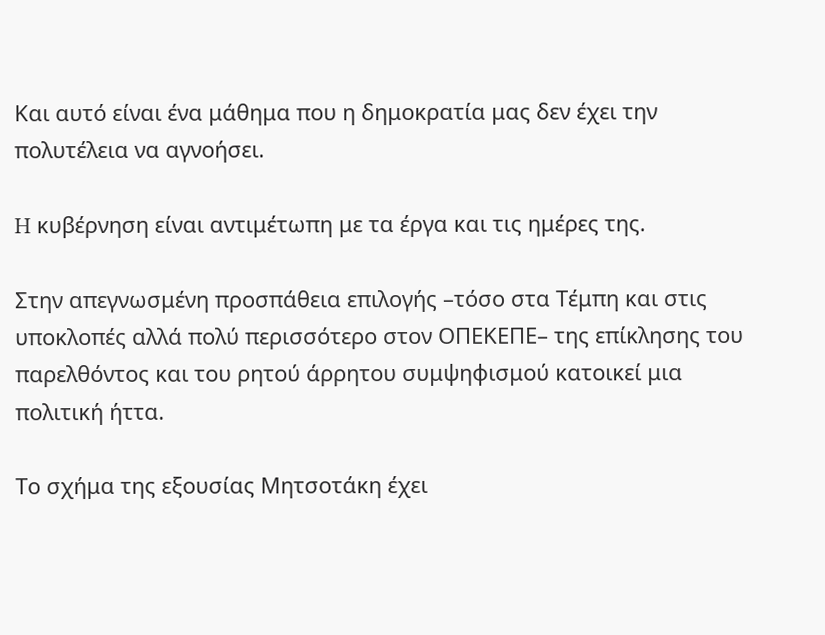Και αυτό είναι ένα μάθημα που η δημοκρατία μας δεν έχει την πολυτέλεια να αγνοήσει.

H κυβέρνηση είναι αντιμέτωπη με τα έργα και τις ημέρες της.

Στην απεγνωσμένη προσπάθεια επιλογής –τόσο στα Τέμπη και στις υποκλοπές αλλά πολύ περισσότερο στον ΟΠΕΚΕΠΕ– της επίκλησης του παρελθόντος και του ρητού άρρητου συμψηφισμού κατοικεί μια πολιτική ήττα.

Το σχήμα της εξουσίας Μητσοτάκη έχει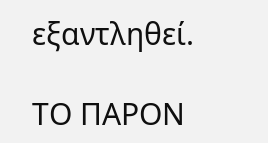εξαντληθεί.

ΤΟ ΠΑΡΟΝ